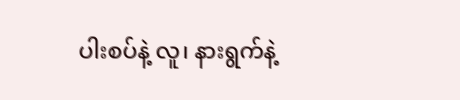ပါးစပ်နဲ့ လူ၊ နားရွက်နဲ့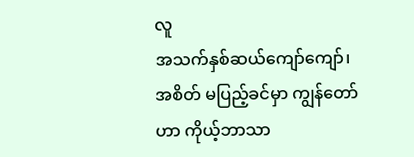လူ
အသက်နှစ်ဆယ်ကျော်ကျော်၊ အစိတ် မပြည့်ခင်မှာ ကျွန်တော်ဟာ ကိုယ့်ဘာသာ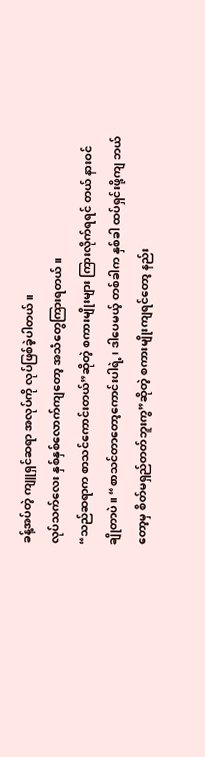ခန့်အပ်တဲ့ ကျူရှင်ဆရာ အလုပ်ကို လုပ်ဖြစ်ခဲ့ပါတယ်။
လုပ်သက်လေး နှစ်နှစ်လောက်ကျတော့ အသံတွေကြားရတယ်။
“သည်ဆရာက စာသင်ကောင်းတယ်”ဆိုတဲ့ စကားမျိုးများ ကြားလိုက်ရရင် တယ် နားဝင်ချိုတာပဲ။ “စာသင်တာတော့ကောင်းပါရဲ့၊ ဒါပေမယ့် တစ်ခါက နှစ်ခါ ထပ်ရှင်းဖို့ကျ ဘယ်တော့မှ စိတ်မရှည်တတ်ဘူးကွ”ဆိုတဲ့ စကားမျိုးကျရင်တော့ နည်း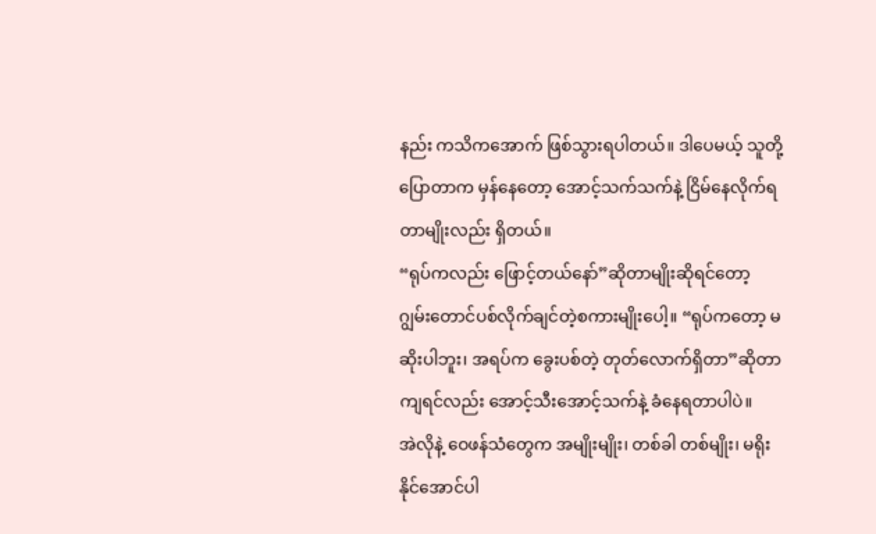နည်း ကသိကအောက် ဖြစ်သွားရပါတယ်။ ဒါပေမယ့် သူတို့ပြောတာက မှန်နေတော့ အောင့်သက်သက်နဲ့ ငြိမ်နေလိုက်ရတာမျိုးလည်း ရှိတယ်။
“ရုပ်ကလည်း ဖြောင့်တယ်နော်”ဆိုတာမျိုးဆိုရင်တော့ ဂျွမ်းတောင်ပစ်လိုက်ချင်တဲ့စကားမျိုးပေါ့။ “ရုပ်ကတော့ မဆိုးပါဘူး၊ အရပ်က ခွေးပစ်တဲ့ တုတ်လောက်ရှိတာ”ဆိုတာကျရင်လည်း အောင့်သီးအောင့်သက်နဲ့ ခံနေရတာပါပဲ။
အဲလိုနဲ့ ဝေဖန်သံတွေက အမျိုးမျိုး၊ တစ်ခါ တစ်မျိုး၊ မရိုးနိုင်အောင်ပါ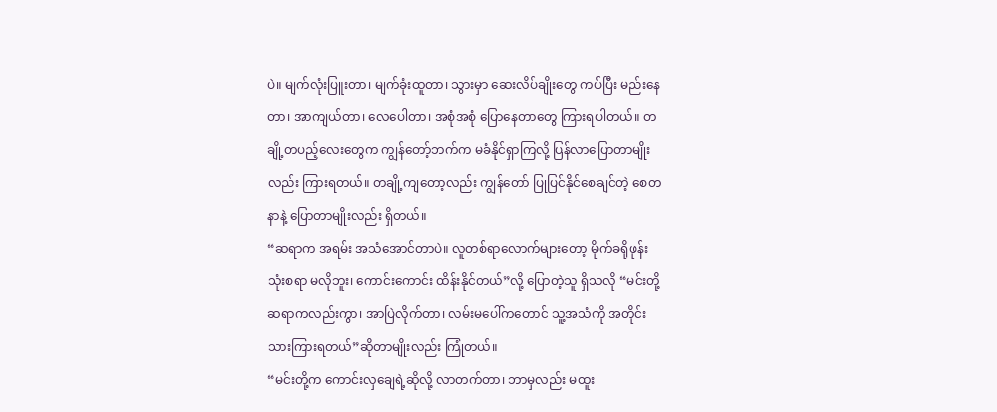ပဲ။ မျက်လုံးပြူးတာ၊ မျက်ခုံးထူတာ၊ သွားမှာ ဆေးလိပ်ချိုးတွေ ကပ်ပြီး မည်းနေတာ၊ အာကျယ်တာ၊ လေပေါတာ၊ အစုံအစုံ ပြောနေတာတွေ ကြားရပါတယ်။ တချို့တပည့်လေးတွေက ကျွန်တော့်ဘက်က မခံနိုင်ရှာကြလို့ ပြန်လာပြောတာမျိုးလည်း ကြားရတယ်။ တချို့ကျတော့လည်း ကျွန်တော် ပြုပြင်နိုင်စေချင်တဲ့ စေတနာနဲ့ ပြောတာမျိုးလည်း ရှိတယ်။
“ဆရာက အရမ်း အသံအောင်တာပဲ။ လူတစ်ရာလောက်များတော့ မိုက်ခရိုဖုန်း သုံးစရာ မလိုဘူး၊ ကောင်းကောင်း ထိန်းနိုင်တယ်”လို့ ပြောတဲ့သူ ရှိသလို “မင်းတို့ဆရာကလည်းကွာ၊ အာပြဲလိုက်တာ၊ လမ်းမပေါ်ကတောင် သူ့အသံကို အတိုင်းသားကြားရတယ်”ဆိုတာမျိုးလည်း ကြုံတယ်။
“မင်းတို့က ကောင်းလှချေရဲ့ဆိုလို့ လာတက်တာ၊ ဘာမှလည်း မထူး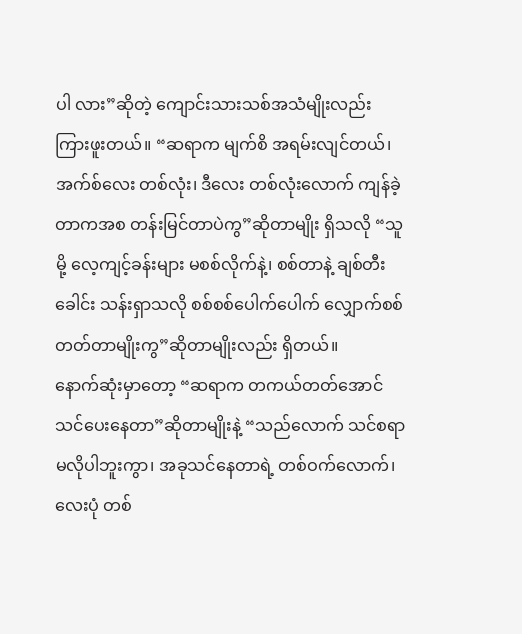ပါ လား”ဆိုတဲ့ ကျောင်းသားသစ်အသံမျိုးလည်း ကြားဖူးတယ်။ “ဆရာက မျက်စိ အရမ်းလျင်တယ်၊ အက်စ်လေး တစ်လုံး၊ ဒီလေး တစ်လုံးလောက် ကျန်ခဲ့တာကအစ တန်းမြင်တာပဲကွ”ဆိုတာမျိုး ရှိသလို “သူမို့ လေ့ကျင့်ခန်းများ မစစ်လိုက်နဲ့၊ စစ်တာနဲ့ ချစ်တီးခေါင်း သန်းရှာသလို စစ်စစ်ပေါက်ပေါက် လျှောက်စစ်တတ်တာမျိုးကွ”ဆိုတာမျိုးလည်း ရှိတယ်။
နောက်ဆုံးမှာတော့ “ဆရာက တကယ်တတ်အောင် သင်ပေးနေတာ”ဆိုတာမျိုးနဲ့ “သည်လောက် သင်စရာ မလိုပါဘူးကွာ၊ အခုသင်နေတာရဲ့ တစ်ဝက်လောက်၊ လေးပုံ တစ်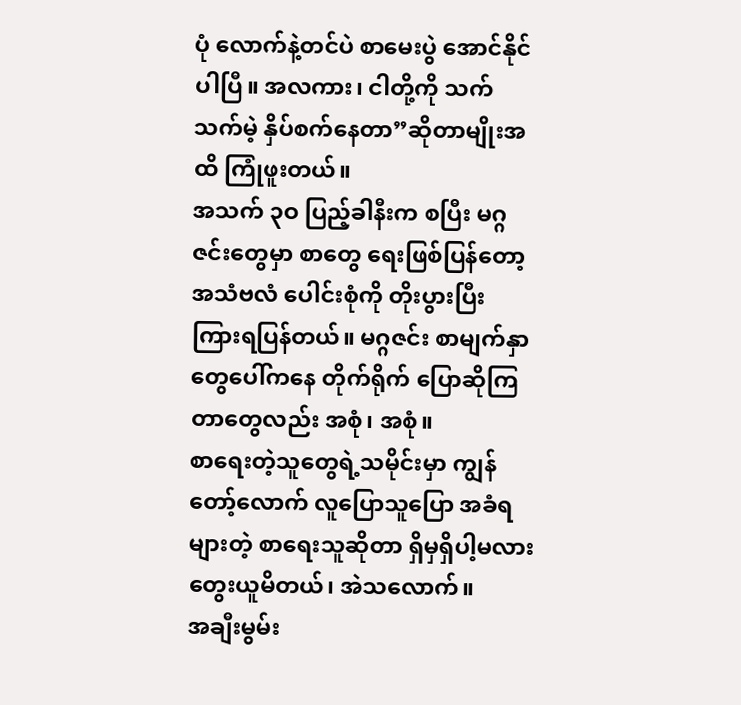ပုံ လောက်နဲ့တင်ပဲ စာမေးပွဲ အောင်နိုင်ပါပြီ။ အလကား၊ ငါတို့ကို သက်သက်မဲ့ နှိပ်စက်နေတာ”ဆိုတာမျိုးအထိ ကြုံဖူးတယ်။
အသက် ၃ဝ ပြည့်ခါနီးက စပြီး မဂ္ဂဇင်းတွေမှာ စာတွေ ရေးဖြစ်ပြန်တော့ အသံဗလံ ပေါင်းစုံကို တိုးပွားပြီး ကြားရပြန်တယ်။ မဂ္ဂဇင်း စာမျက်နှာတွေပေါ်ကနေ တိုက်ရိုက် ပြောဆိုကြတာတွေလည်း အစုံ၊ အစုံ။
စာရေးတဲ့သူတွေရဲ့သမိုင်းမှာ ကျွန်တော့်လောက် လူပြောသူပြော အခံရများတဲ့ စာရေးသူဆိုတာ ရှိမှရှိပါ့မလား တွေးယူမိတယ်၊ အဲသလောက်။
အချီးမွမ်း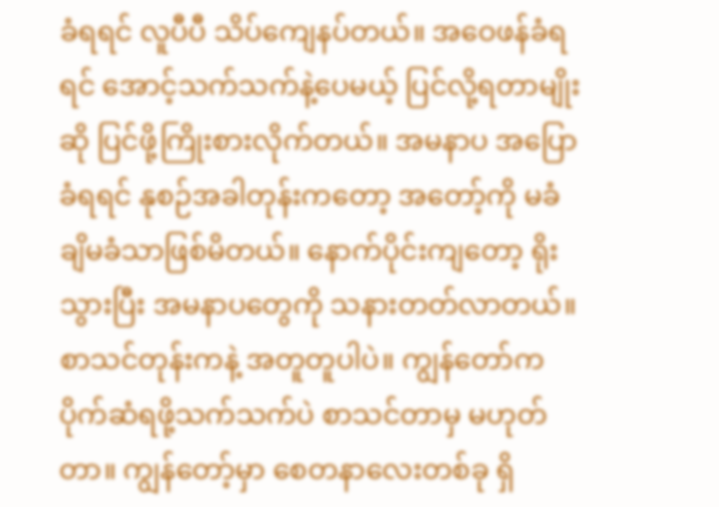ခံရရင် လူပီပီ သိပ်ကျေနပ်တယ်။ အဝေဖန်ခံရရင် အောင့်သက်သက်နဲ့ပေမယ့် ပြင်လို့ရတာမျိုးဆို ပြင်ဖို့ကြိုးစားလိုက်တယ်။ အမနာပ အပြောခံရရင် နုစဉ်အခါတုန်းကတော့ အတော့်ကို မခံချိမခံသာဖြစ်မိတယ်။ နောက်ပိုင်းကျတော့ ရိုးသွားပြီး အမနာပတွေကို သနားတတ်လာတယ်။
စာသင်တုန်းကနဲ့ အတူတူပါပဲ။ ကျွန်တော်က ပိုက်ဆံရဖို့သက်သက်ပဲ စာသင်တာမှ မဟုတ်တာ။ ကျွန်တော့်မှာ စေတနာလေးတစ်ခု ရှိ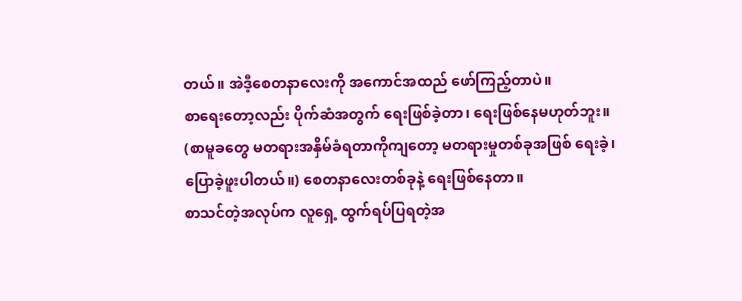တယ်။ အဲဒီ့စေတနာလေးကို အကောင်အထည် ဖော်ကြည့်တာပဲ။
စာရေးတော့လည်း ပိုက်ဆံအတွက် ရေးဖြစ်ခဲ့တာ၊ ရေးဖြစ်နေမဟုတ်ဘူး။ (စာမူခတွေ မတရားအနှိမ်ခံရတာကိုကျတော့ မတရားမှုတစ်ခုအဖြစ် ရေးခဲ့၊ ပြောခဲ့ဖူးပါတယ်။) စေတနာလေးတစ်ခုနဲ့ ရေးဖြစ်နေတာ။
စာသင်တဲ့အလုပ်က လူရှေ့ ထွက်ရပ်ပြရတဲ့အ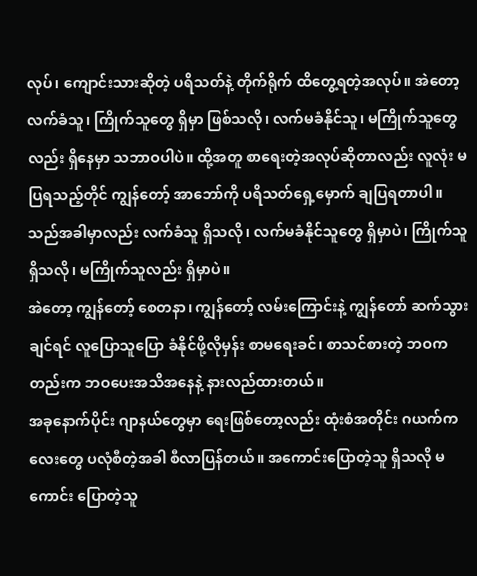လုပ်၊ ကျောင်းသားဆိုတဲ့ ပရိသတ်နဲ့ တိုက်ရိုက် ထိတွေ့ရတဲ့အလုပ်။ အဲတော့ လက်ခံသူ၊ ကြိုက်သူတွေ ရှိမှာ ဖြစ်သလို၊ လက်မခံနိုင်သူ၊ မကြိုက်သူတွေလည်း ရှိနေမှာ သဘာဝပါပဲ။ ထို့အတူ စာရေးတဲ့အလုပ်ဆိုတာလည်း လူလုံး မပြရသည့်တိုင် ကျွန်တော့် အာဘော်ကို ပရိသတ်ရှေ့မှောက် ချပြရတာပါ။ သည်အခါမှာလည်း လက်ခံသူ ရှိသလို၊ လက်မခံနိုင်သူတွေ ရှိမှာပဲ၊ ကြိုက်သူ ရှိသလို၊ မကြိုက်သူလည်း ရှိမှာပဲ။
အဲတော့ ကျွန်တော့် စေတနာ၊ ကျွန်တော့် လမ်းကြောင်းနဲ့ ကျွန်တော် ဆက်သွားချင်ရင် လူပြောသူပြော ခံနိုင်ဖို့လိုမှန်း စာမရေးခင်၊ စာသင်စားတဲ့ ဘဝကတည်းက ဘဝပေးအသိအနေနဲ့ နားလည်ထားတယ်။
အခုနောက်ပိုင်း ဂျာနယ်တွေမှာ ရေးဖြစ်တော့လည်း ထုံးစံအတိုင်း ဂယက်ကလေးတွေ ပလုံစီတဲ့အခါ စီလာပြန်တယ်။ အကောင်းပြောတဲ့သူ ရှိသလို မကောင်း ပြောတဲ့သူ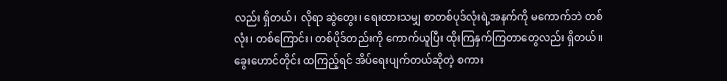လည်း ရှိတယ်၊ လိုရာ ဆွဲတွေး၊ ရေးထားသမျှ စာတစ်ပုဒ်လုံးရဲ့အနက်ကို မကောက်ဘဲ တစ်လုံး၊ တစ်ကြောင်း၊ တစ်ပိုဒ်တည်းကို ကောက်ယူပြီး ထိုးကြနှက်ကြတာတွေလည်း ရှိတယ်။
ခွေးဟောင်တိုင်း ထကြည့်ရင် အိပ်ရေးပျက်တယ်ဆိုတဲ့ စကား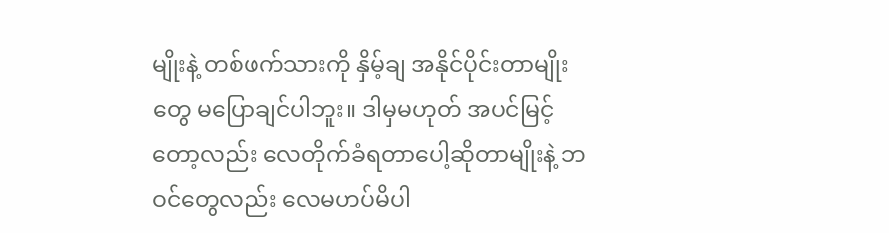မျိုးနဲ့ တစ်ဖက်သားကို နှိမ့်ချ အနိုင်ပိုင်းတာမျိုးတွေ မပြောချင်ပါဘူး။ ဒါမှမဟုတ် အပင်မြင့်တော့လည်း လေတိုက်ခံရတာပေါ့ဆိုတာမျိုးနဲ့ ဘဝင်တွေလည်း လေမဟပ်မိပါ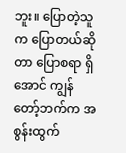ဘူး။ ပြောတဲ့သူက ပြောတယ်ဆိုတာ ပြောစရာ ရှိအောင် ကျွန်တော့်ဘက်က အစွန်းထွက်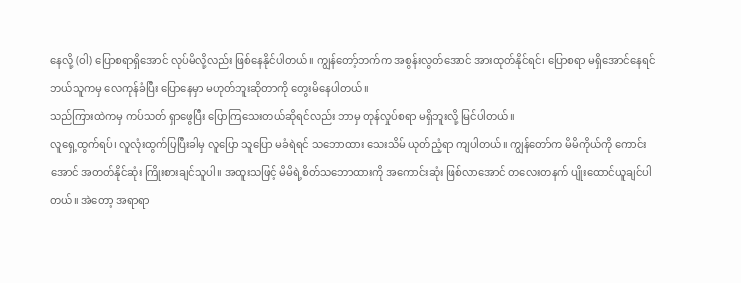နေလို့ (ဝါ) ပြောစရာရှိအောင် လုပ်မိလို့လည်း ဖြစ်နေနိုင်ပါတယ်။ ကျွန်တော့်ဘက်က အစွန်းလွတ်အောင် အားထုတ်နိုင်ရင်၊ ပြောစရာ မရှိအောင်နေရင် ဘယ်သူကမှ လေကုန်ခံပြီး ပြောနေမှာ မဟုတ်ဘူးဆိုတာကို တွေးမိနေပါတယ်။
သည်ကြားထဲကမှ ကပ်သတ် ရှာဖွေပြီး ပြောကြသေးတယ်ဆိုရင်လည်း ဘာမှ တုန်လှုပ်စရာ မရှိဘူးလို့ မြင်ပါတယ်။
လူရှေ့ထွက်ရပ်၊ လူလုံးထွက်ပြပြီးခါမှ လူပြော သူပြော မခံရဲရင် သဘောထား သေးသိမ် ယုတ်ညံ့ရာ ကျပါတယ်။ ကျွန်တော်က မိမိကိုယ်ကို ကောင်းအောင် အတတ်နိုင်ဆုံး ကြိုးစားချင်သူပါ။ အထူးသဖြင့် မိမိရဲ့စိတ်သဘောထားကို အကောင်းဆုံး ဖြစ်လာအောင် တလေးတနက် ပျိုးထောင်ယူချင်ပါတယ်။ အဲတော့ အရာရာ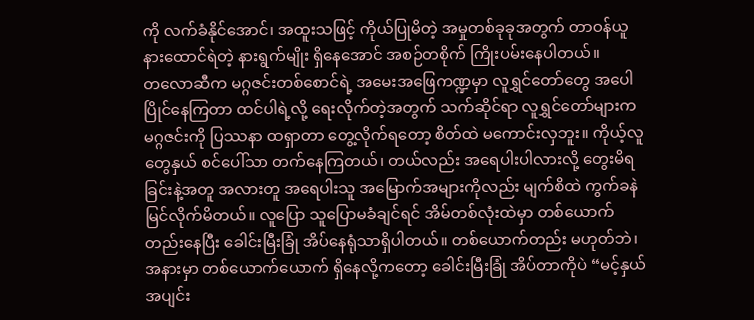ကို လက်ခံနိုင်အောင်၊ အထူးသဖြင့် ကိုယ်ပြုမိတဲ့ အမှုတစ်ခုခုအတွက် တာဝန်ယူ နားထောင်ရဲတဲ့ နားရွက်မျိုး ရှိနေအောင် အစဉ်တစိုက် ကြိုးပမ်းနေပါတယ်။
တလောဆီက မဂ္ဂဇင်းတစ်စောင်ရဲ့ အမေးအဖြေကဏ္ဍမှာ လူရွှင်တော်တွေ အပေါပြိုင်နေကြတာ ထင်ပါရဲ့လို့ ရေးလိုက်တဲ့အတွက် သက်ဆိုင်ရာ လူရွှင်တော်များက မဂ္ဂဇင်းကို ပြဿနာ ထရှာတာ တွေ့လိုက်ရတော့ စိတ်ထဲ မကောင်းလှဘူး။ ကိုယ့်လူတွေနှယ် စင်ပေါ်သာ တက်နေကြတယ်၊ တယ်လည်း အရေပါးပါလားလို့ တွေးမိရခြင်းနဲ့အတူ အလားတူ အရေပါးသူ အမြောက်အများကိုလည်း မျက်စိထဲ ကွက်ခနဲ မြင်လိုက်မိတယ်။ လူပြော သူပြောမခံချင်ရင် အိမ်တစ်လုံးထဲမှာ တစ်ယောက်တည်းနေပြီး ခေါင်းမြီးခြုံ အိပ်နေရုံသာရှိပါတယ်။ တစ်ယောက်တည်း မဟုတ်ဘဲ၊ အနားမှာ တစ်ယောက်ယောက် ရှိနေလို့ကတော့ ခေါင်းမြီးခြုံ အိပ်တာကိုပဲ “မင့်နှယ် အပျင်း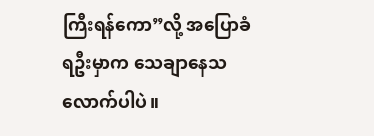ကြီးရန်ကော”လို့ အပြောခံရဦးမှာက သေချာနေသလောက်ပါပဲ။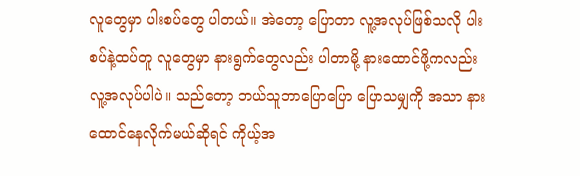လူတွေမှာ ပါးစပ်တွေ ပါတယ်။ အဲတော့ ပြောတာ လူ့အလုပ်ဖြစ်သလို ပါးစပ်နဲ့ထပ်တူ လူတွေမှာ နားရွက်တွေလည်း ပါတာမို့ နားထောင်ဖို့ကလည်း လူ့အလုပ်ပါပဲ။ သည်တော့ ဘယ်သူဘာပြောပြော ပြောသမျှကို အသာ နားထောင်နေလိုက်မယ်ဆိုရင် ကိုယ့်အ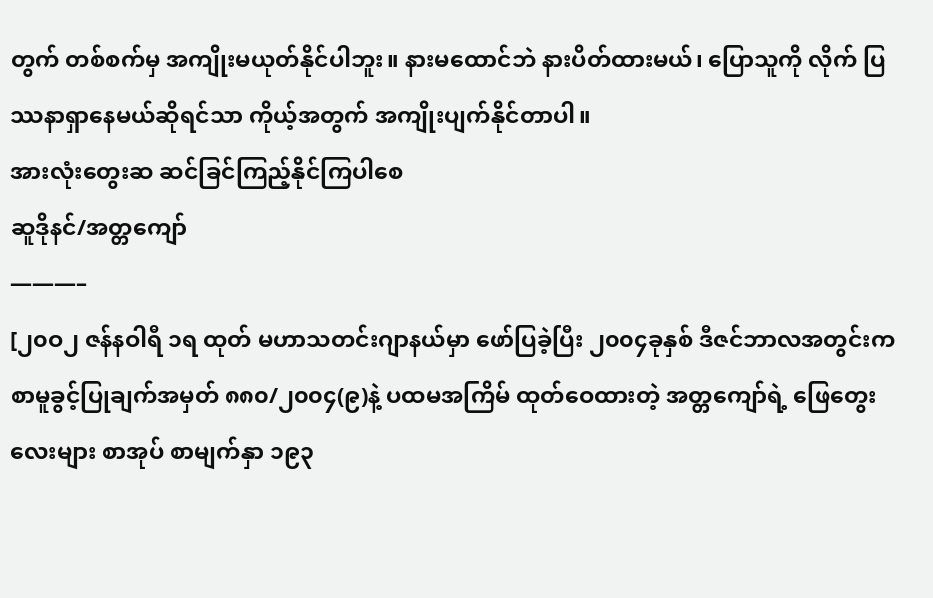တွက် တစ်စက်မှ အကျိုးမယုတ်နိုင်ပါဘူး။ နားမထောင်ဘဲ နားပိတ်ထားမယ်၊ ပြောသူကို လိုက် ပြဿနာရှာနေမယ်ဆိုရင်သာ ကိုယ့်အတွက် အကျိုးပျက်နိုင်တာပါ။
အားလုံးတွေးဆ ဆင်ခြင်ကြည့်နိုင်ကြပါစေ
ဆူဒိုနင်/အတ္တကျော်
———–
[၂၀ဝ၂ ဇန်နဝါရီ ၁ရ ထုတ် မဟာသတင်းဂျာနယ်မှာ ဖော်ပြခဲ့ပြီး ၂၀၀၄ခုနှစ် ဒီဇင်ဘာလအတွင်းက စာမူခွင့်ပြုချက်အမှတ် ၈၈၀/၂၀၀၄(၉)နဲ့ ပထမအကြိမ် ထုတ်ဝေထားတဲ့ အတ္တကျော်ရဲ့ ဖြေတွေးလေးများ စာအုပ် စာမျက်နှာ ၁၉၃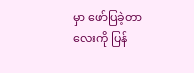မှာ ဖော်ပြခဲ့တာလေးကို ပြန်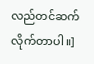လည်တင်ဆက်လိုက်တာပါ။]